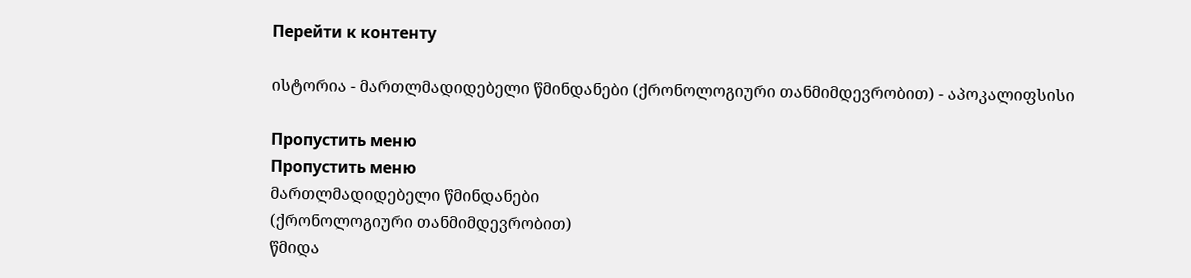Перейти к контенту

ისტორია - მართლმადიდებელი წმინდანები (ქრონოლოგიური თანმიმდევრობით) - აპოკალიფსისი

Пропустить меню
Пропустить меню
მართლმადიდებელი წმინდანები
(ქრონოლოგიური თანმიმდევრობით)
წმიდა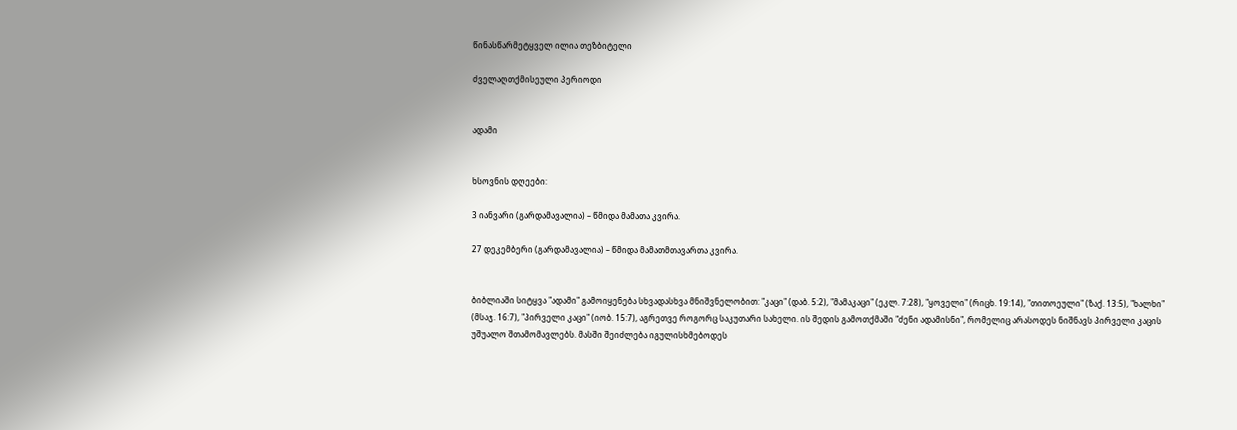წინასწარმეტყველ ილია თეზბიტელი

ძველაღთქმისეული პერიოდი


ადამი


ხსოვნის დღეები:

3 იანვარი (გარდამავალია) – წმიდა მამათა კვირა.

27 დეკემბერი (გარდამავალია) – წმიდა მამათმთავართა კვირა.


ბიბლიაში სიტყვა "ადამი" გამოიყენება სხვადასხვა მნიშვნელობით: "კაცი" (დაბ. 5:2), "მამაკაცი" (ეკლ. 7:28), "ყოველი" (რიცხ. 19:14), "თითოეული" (ზაქ. 13:5), "ხალხი" (მსაჯ. 16:7), "პირველი კაცი" (იობ. 15:7), აგრეთვე როგორც საკუთარი სახელი. ის შედის გამოთქმაში "ძენი ადამისნი", რომელიც არასოდეს ნიშნავს პირველი კაცის უშუალო შთამომავლებს. მასში შეიძლება იგულისხმებოდეს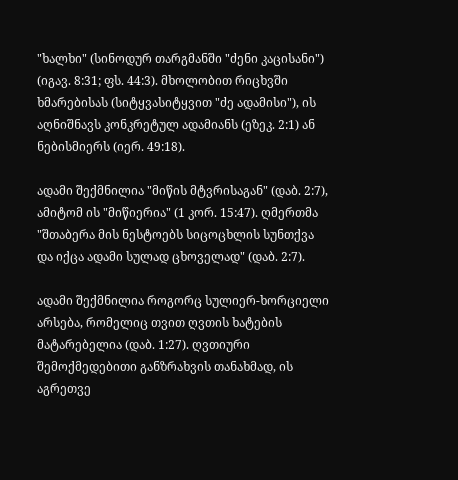"ხალხი" (სინოდურ თარგმანში "ძენი კაცისანი") (იგავ. 8:31; ფს. 44:3). მხოლობით რიცხვში ხმარებისას (სიტყვასიტყვით "ძე ადამისი"), ის აღნიშნავს კონკრეტულ ადამიანს (ეზეკ. 2:1) ან ნებისმიერს (იერ. 49:18).

ადამი შექმნილია "მიწის მტვრისაგან" (დაბ. 2:7), ამიტომ ის "მიწიერია" (1 კორ. 15:47). ღმერთმა "შთაბერა მის ნესტოებს სიცოცხლის სუნთქვა და იქცა ადამი სულად ცხოველად" (დაბ. 2:7).

ადამი შექმნილია როგორც სულიერ-ხორციელი არსება, რომელიც თვით ღვთის ხატების მატარებელია (დაბ. 1:27). ღვთიური შემოქმედებითი განზრახვის თანახმად, ის აგრეთვე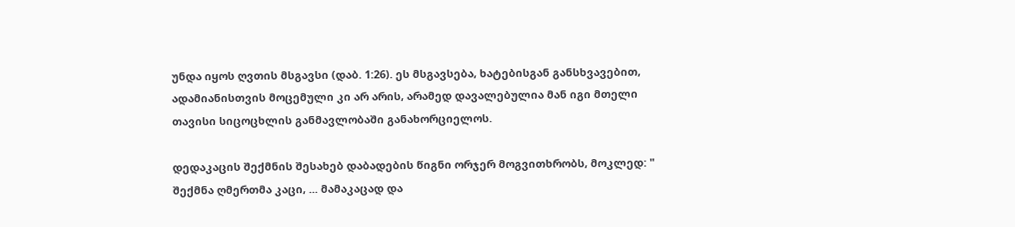უნდა იყოს ღვთის მსგავსი (დაბ. 1:26). ეს მსგავსება, ხატებისგან განსხვავებით, ადამიანისთვის მოცემული კი არ არის, არამედ დავალებულია მან იგი მთელი თავისი სიცოცხლის განმავლობაში განახორციელოს.

დედაკაცის შექმნის შესახებ დაბადების წიგნი ორჯერ მოგვითხრობს, მოკლედ: " შექმნა ღმერთმა კაცი, ... მამაკაცად და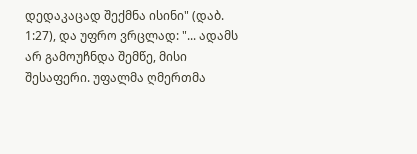დედაკაცად შექმნა ისინი" (დაბ. 1:27), და უფრო ვრცლად: "... ადამს არ გამოუჩნდა შემწე, მისი შესაფერი. უფალმა ღმერთმა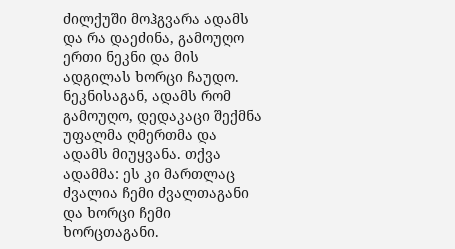ძილქუში მოჰგვარა ადამს და რა დაეძინა, გამოუღო ერთი ნეკნი და მის ადგილას ხორცი ჩაუდო. ნეკნისაგან, ადამს რომ გამოუღო, დედაკაცი შექმნა უფალმა ღმერთმა და ადამს მიუყვანა. თქვა ადამმა: ეს კი მართლაც ძვალია ჩემი ძვალთაგანი და ხორცი ჩემი ხორცთაგანი.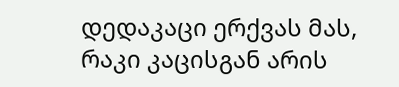დედაკაცი ერქვას მას, რაკი კაცისგან არის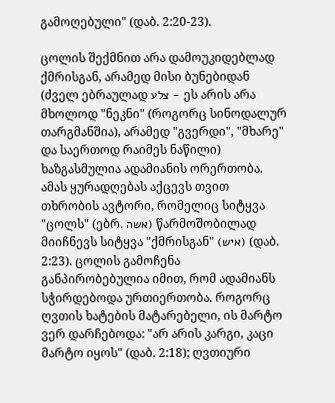გამოღებული" (დაბ. 2:20-23).

ცოლის შექმნით არა დამოუკიდებლად ქმრისგან, არამედ მისი ბუნებიდან (ძველ ებრაულად צלע - ეს არის არა მხოლოდ "ნეკნი" (როგორც სინოდალურ თარგმანშია), არამედ "გვერდი", "მხარე" და საერთოდ რაიმეს ნაწილი) ხაზგასმულია ადამიანის ორერთობა. ამას ყურადღებას აქცევს თვით თხრობის ავტორი, რომელიც სიტყვა "ცოლს" (ებრ. אשה) წარმოშობილად მიიჩნევს სიტყვა "ქმრისგან" (איש) (დაბ. 2:23). ცოლის გამოჩენა განპირობებულია იმით, რომ ადამიანს სჭირდებოდა ურთიერთობა. როგორც ღვთის ხატების მატარებელი, ის მარტო ვერ დარჩებოდა: "არ არის კარგი, კაცი მარტო იყოს" (დაბ. 2:18); ღვთიური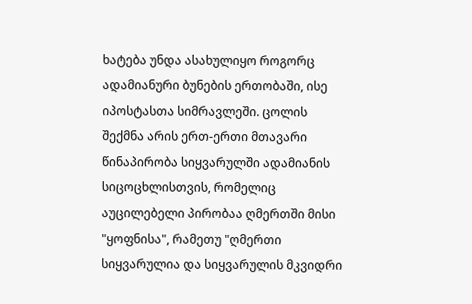ხატება უნდა ასახულიყო როგორც ადამიანური ბუნების ერთობაში, ისე იპოსტასთა სიმრავლეში. ცოლის შექმნა არის ერთ-ერთი მთავარი წინაპირობა სიყვარულში ადამიანის სიცოცხლისთვის, რომელიც აუცილებელი პირობაა ღმერთში მისი "ყოფნისა", რამეთუ "ღმერთი სიყვარულია და სიყვარულის მკვიდრი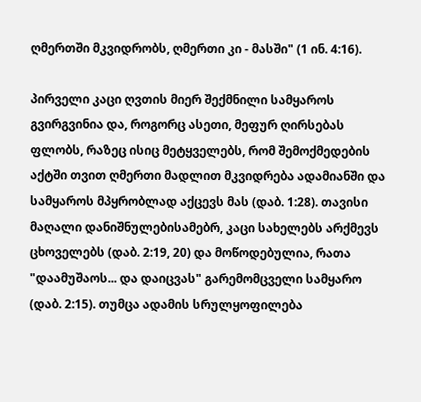ღმერთში მკვიდრობს, ღმერთი კი - მასში" (1 ინ. 4:16).

პირველი კაცი ღვთის მიერ შექმნილი სამყაროს გვირგვინია და, როგორც ასეთი, მეფურ ღირსებას ფლობს, რაზეც ისიც მეტყველებს, რომ შემოქმედების აქტში თვით ღმერთი მადლით მკვიდრება ადამიანში და სამყაროს მპყრობლად აქცევს მას (დაბ. 1:28). თავისი მაღალი დანიშნულებისამებრ, კაცი სახელებს არქმევს ცხოველებს (დაბ. 2:19, 20) და მოწოდებულია, რათა "დაამუშაოს... და დაიცვას" გარემომცველი სამყარო (დაბ. 2:15). თუმცა ადამის სრულყოფილება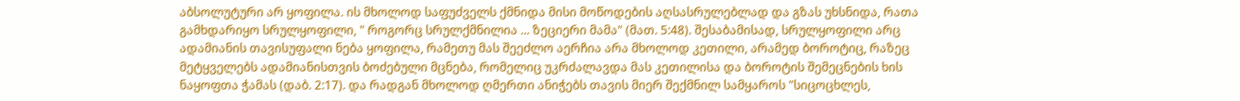აბსოლუტური არ ყოფილა. ის მხოლოდ საფუძველს ქმნიდა მისი მოწოდების აღსასრულებლად და გზას უხსნიდა, რათა გამხდარიყო სრულყოფილი, " როგორც სრულქმნილია ... ზეციერი მამა" (მათ. 5:48). შესაბამისად, სრულყოფილი არც ადამიანის თავისუფალი ნება ყოფილა, რამეთუ მას შეეძლო აერჩია არა მხოლოდ კეთილი, არამედ ბოროტიც, რაზეც მეტყველებს ადამიანისთვის ბოძებული მცნება, რომელიც უკრძალავდა მას კეთილისა და ბოროტის შემეცნების ხის ნაყოფთა ჭამას (დაბ. 2:17). და რადგან მხოლოდ ღმერთი ანიჭებს თავის მიერ შექმნილ სამყაროს "სიცოცხლეს,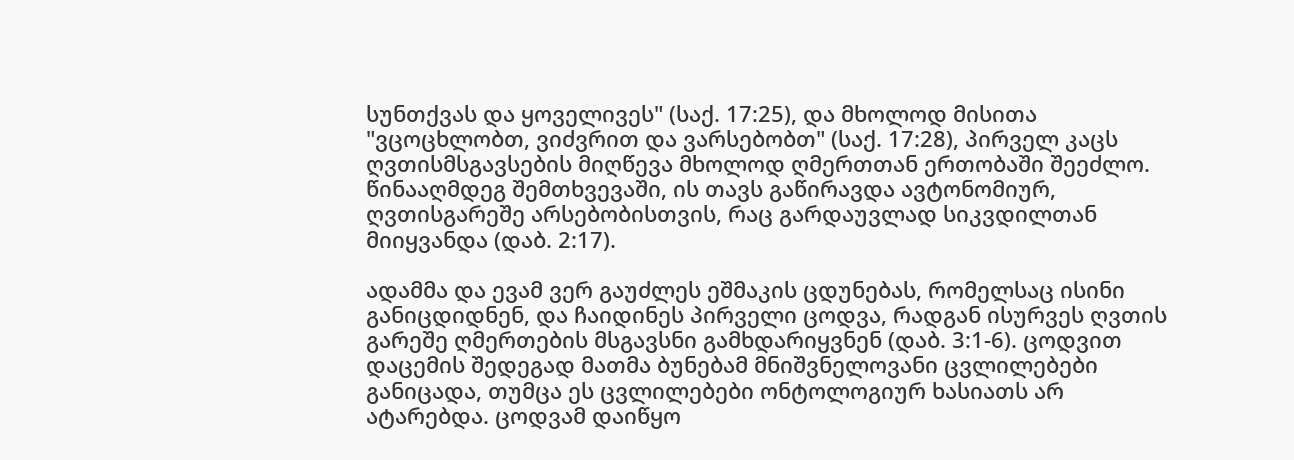სუნთქვას და ყოველივეს" (საქ. 17:25), და მხოლოდ მისითა "ვცოცხლობთ, ვიძვრით და ვარსებობთ" (საქ. 17:28), პირველ კაცს ღვთისმსგავსების მიღწევა მხოლოდ ღმერთთან ერთობაში შეეძლო. წინააღმდეგ შემთხვევაში, ის თავს გაწირავდა ავტონომიურ, ღვთისგარეშე არსებობისთვის, რაც გარდაუვლად სიკვდილთან მიიყვანდა (დაბ. 2:17).

ადამმა და ევამ ვერ გაუძლეს ეშმაკის ცდუნებას, რომელსაც ისინი განიცდიდნენ, და ჩაიდინეს პირველი ცოდვა, რადგან ისურვეს ღვთის გარეშე ღმერთების მსგავსნი გამხდარიყვნენ (დაბ. 3:1-6). ცოდვით დაცემის შედეგად მათმა ბუნებამ მნიშვნელოვანი ცვლილებები განიცადა, თუმცა ეს ცვლილებები ონტოლოგიურ ხასიათს არ ატარებდა. ცოდვამ დაიწყო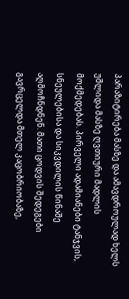პარაზიტირება მასზე და ამავდროულად ხელს უშლიდა მასზე ღვთიური მადლის მოქმედებას. პირველი ადამიანები ტანჯვის, სნეულებისა და სიკვდილის წინაშე აღმოჩნდნენ. მათი ცოდვის შედეგები გავრცელდა მთელ კაცობრიობაზე,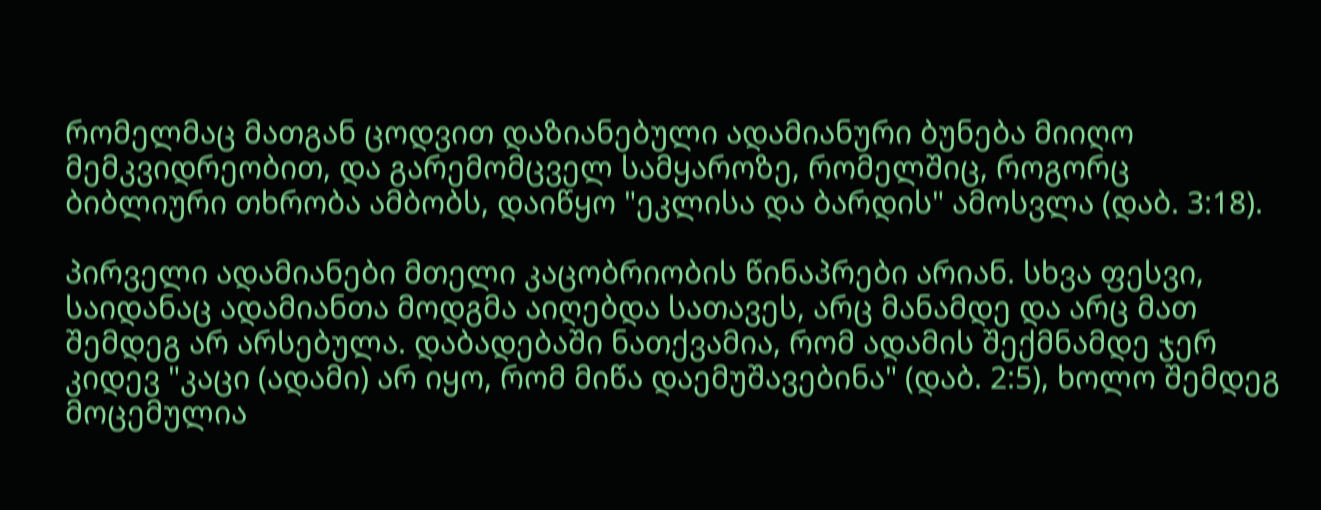რომელმაც მათგან ცოდვით დაზიანებული ადამიანური ბუნება მიიღო მემკვიდრეობით, და გარემომცველ სამყაროზე, რომელშიც, როგორც ბიბლიური თხრობა ამბობს, დაიწყო "ეკლისა და ბარდის" ამოსვლა (დაბ. 3:18).

პირველი ადამიანები მთელი კაცობრიობის წინაპრები არიან. სხვა ფესვი, საიდანაც ადამიანთა მოდგმა აიღებდა სათავეს, არც მანამდე და არც მათ შემდეგ არ არსებულა. დაბადებაში ნათქვამია, რომ ადამის შექმნამდე ჯერ კიდევ "კაცი (ადამი) არ იყო, რომ მიწა დაემუშავებინა" (დაბ. 2:5), ხოლო შემდეგ მოცემულია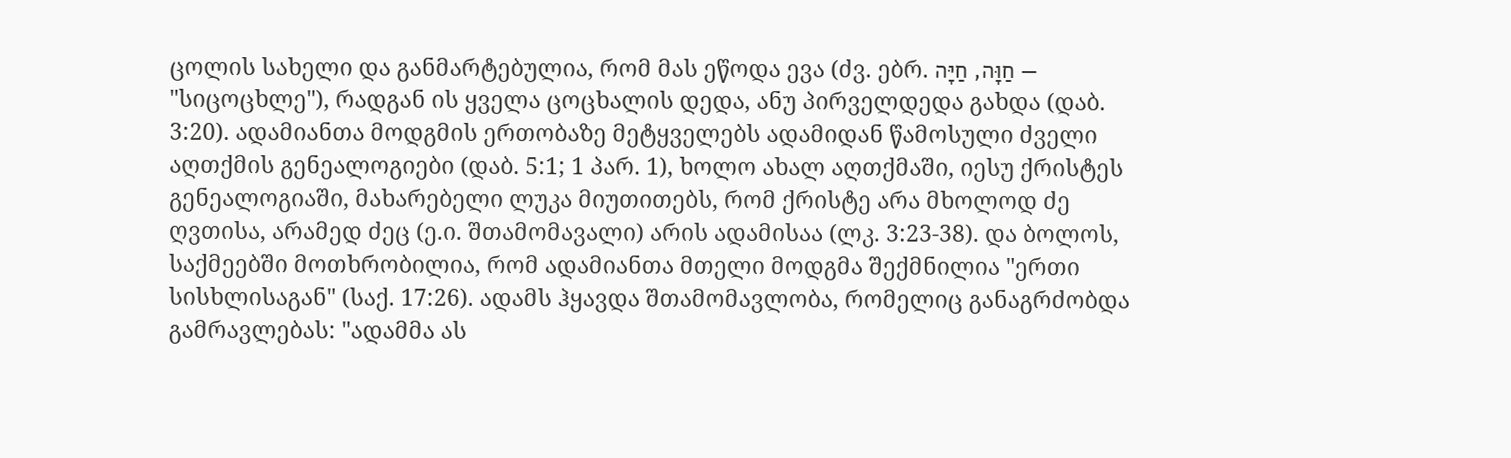ცოლის სახელი და განმარტებულია, რომ მას ეწოდა ევა (ძვ. ებრ. חַוָּה, חַיָּה — "სიცოცხლე"), რადგან ის ყველა ცოცხალის დედა, ანუ პირველდედა გახდა (დაბ. 3:20). ადამიანთა მოდგმის ერთობაზე მეტყველებს ადამიდან წამოსული ძველი აღთქმის გენეალოგიები (დაბ. 5:1; 1 პარ. 1), ხოლო ახალ აღთქმაში, იესუ ქრისტეს გენეალოგიაში, მახარებელი ლუკა მიუთითებს, რომ ქრისტე არა მხოლოდ ძე ღვთისა, არამედ ძეც (ე.ი. შთამომავალი) არის ადამისაა (ლკ. 3:23-38). და ბოლოს, საქმეებში მოთხრობილია, რომ ადამიანთა მთელი მოდგმა შექმნილია "ერთი სისხლისაგან" (საქ. 17:26). ადამს ჰყავდა შთამომავლობა, რომელიც განაგრძობდა გამრავლებას: "ადამმა ას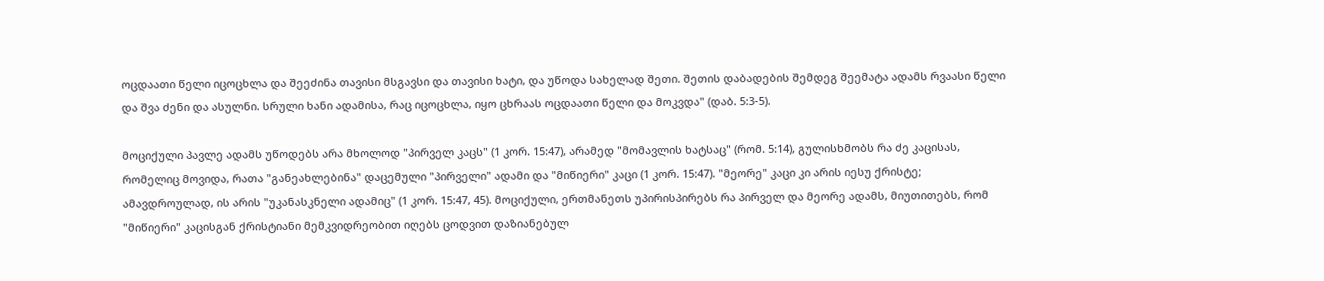ოცდაათი წელი იცოცხლა და შეეძინა თავისი მსგავსი და თავისი ხატი, და უწოდა სახელად შეთი. შეთის დაბადების შემდეგ შეემატა ადამს რვაასი წელი და შვა ძენი და ასულნი. სრული ხანი ადამისა, რაც იცოცხლა, იყო ცხრაას ოცდაათი წელი და მოკვდა" (დაბ. 5:3-5).

მოციქული პავლე ადამს უწოდებს არა მხოლოდ "პირველ კაცს" (1 კორ. 15:47), არამედ "მომავლის ხატსაც" (რომ. 5:14), გულისხმობს რა ძე კაცისას, რომელიც მოვიდა, რათა "განეახლებინა" დაცემული "პირველი" ადამი და "მიწიერი" კაცი (1 კორ. 15:47). "მეორე" კაცი კი არის იესუ ქრისტე; ამავდროულად, ის არის "უკანასკნელი ადამიც" (1 კორ. 15:47, 45). მოციქული, ერთმანეთს უპირისპირებს რა პირველ და მეორე ადამს, მიუთითებს, რომ "მიწიერი" კაცისგან ქრისტიანი მემკვიდრეობით იღებს ცოდვით დაზიანებულ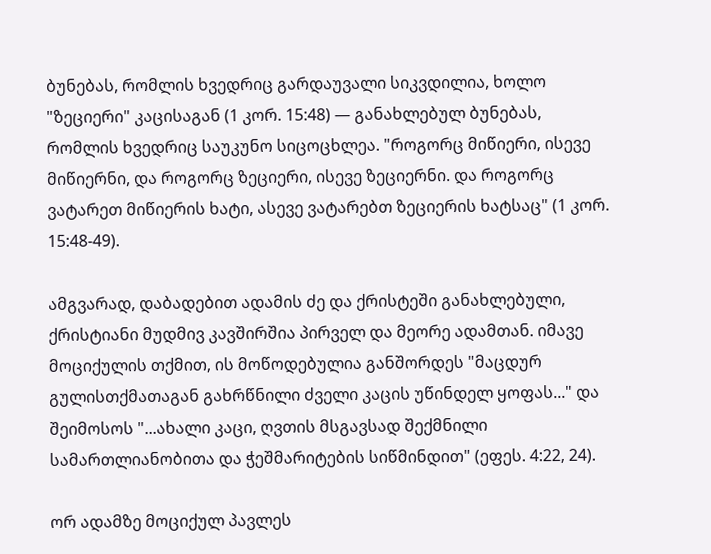ბუნებას, რომლის ხვედრიც გარდაუვალი სიკვდილია, ხოლო "ზეციერი" კაცისაგან (1 კორ. 15:48) — განახლებულ ბუნებას, რომლის ხვედრიც საუკუნო სიცოცხლეა. "როგორც მიწიერი, ისევე მიწიერნი, და როგორც ზეციერი, ისევე ზეციერნი. და როგორც ვატარეთ მიწიერის ხატი, ასევე ვატარებთ ზეციერის ხატსაც" (1 კორ. 15:48-49).

ამგვარად, დაბადებით ადამის ძე და ქრისტეში განახლებული, ქრისტიანი მუდმივ კავშირშია პირველ და მეორე ადამთან. იმავე მოციქულის თქმით, ის მოწოდებულია განშორდეს "მაცდურ გულისთქმათაგან გახრწნილი ძველი კაცის უწინდელ ყოფას..." და შეიმოსოს "...ახალი კაცი, ღვთის მსგავსად შექმნილი სამართლიანობითა და ჭეშმარიტების სიწმინდით" (ეფეს. 4:22, 24).

ორ ადამზე მოციქულ პავლეს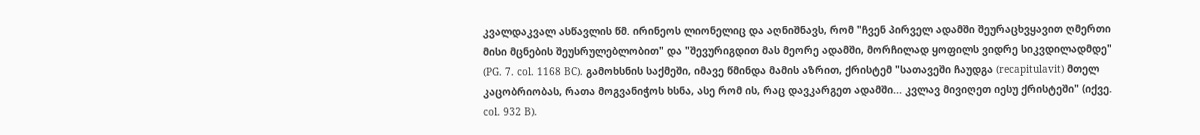კვალდაკვალ ასწავლის წმ. ირინეოს ლიონელიც და აღნიშნავს, რომ "ჩვენ პირველ ადამში შეურაცხვყავით ღმერთი მისი მცნების შეუსრულებლობით" და "შევურიგდით მას მეორე ადამში, მორჩილად ყოფილს ვიდრე სიკვდილადმდე" (PG. 7. col. 1168 BC). გამოხსნის საქმეში, იმავე წმინდა მამის აზრით, ქრისტემ "სათავეში ჩაუდგა (recapitulavit) მთელ კაცობრიობას, რათა მოგვანიჭოს ხსნა, ასე რომ ის, რაც დავკარგეთ ადამში... კვლავ მივიღეთ იესუ ქრისტეში" (იქვე. col. 932 B).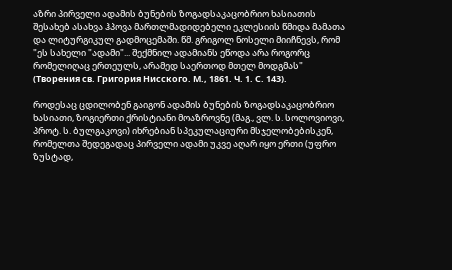აზრი პირველი ადამის ბუნების ზოგადსაკაცობრიო ხასიათის შესახებ ასახვა ჰპოვა მართლმადიდებელი ეკლესიის წმიდა მამათა და ლიტურგიკულ გადმოცემაში. წმ. გრიგოლ ნოსელი მიიჩნევს, რომ "ეს სახელი "ადამი"... შექმნილ ადამიანს ეწოდა არა როგორც რომელიღაც ერთეულს, არამედ საერთოდ მთელ მოდგმას" (Творения св. Григория Нисского. М., 1861. Ч. 1. С. 143).

როდესაც ცდილობენ გაიგონ ადამის ბუნების ზოგადსაკაცობრიო ხასიათი, ზოგიერთი ქრისტიანი მოაზროვნე (მაგ., ვლ. ს. სოლოვიოვი, პროტ. ს. ბულგაკოვი) იხრებიან სპეკულაციური მსჯელობებისკენ, რომელთა შედეგადაც პირველი ადამი უკვე აღარ იყო ერთი (უფრო ზუსტად,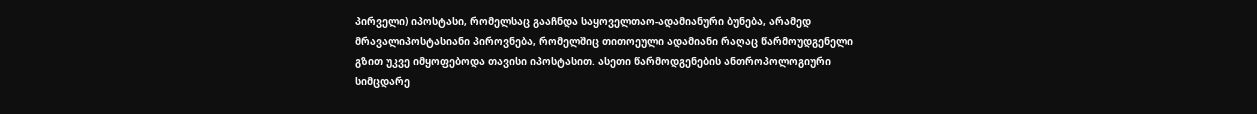პირველი) იპოსტასი, რომელსაც გააჩნდა საყოველთაო-ადამიანური ბუნება, არამედ მრავალიპოსტასიანი პიროვნება, რომელშიც თითოეული ადამიანი რაღაც წარმოუდგენელი გზით უკვე იმყოფებოდა თავისი იპოსტასით. ასეთი წარმოდგენების ანთროპოლოგიური სიმცდარე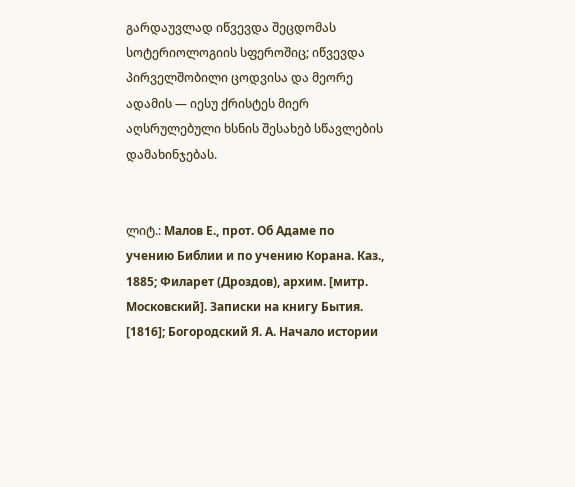გარდაუვლად იწვევდა შეცდომას სოტერიოლოგიის სფეროშიც; იწვევდა პირველშობილი ცოდვისა და მეორე ადამის — იესუ ქრისტეს მიერ აღსრულებული ხსნის შესახებ სწავლების დამახინჯებას.


ლიტ.: Малов Е., прот. Об Адаме по учению Библии и по учению Корана. Каз., 1885; Филарет (Дроздов), архим. [митр. Московский]. Записки на книгу Бытия. [1816]; Богородский Я. А. Начало истории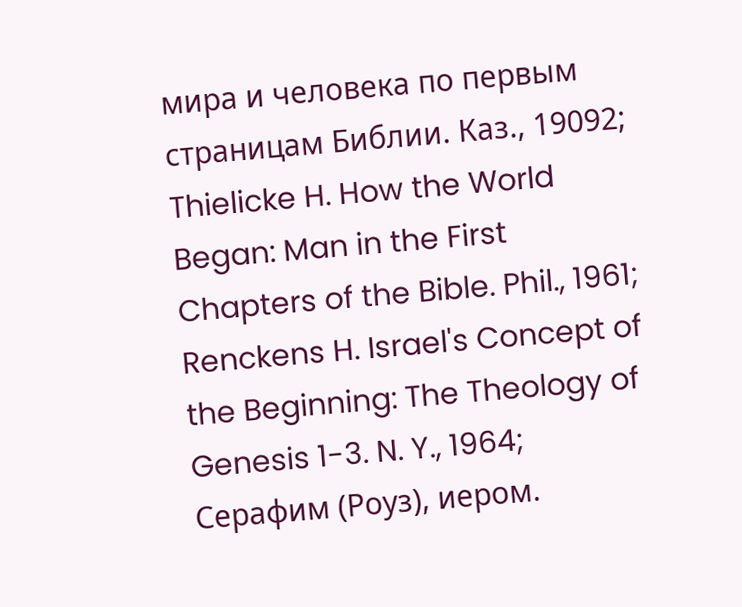мира и человека по первым страницам Библии. Каз., 19092; Thielicke H. How the World Began: Man in the First Chapters of the Bible. Phil., 1961; Renckens H. Israel's Concept of the Beginning: The Theology of Genesis 1-3. N. Y., 1964; Серафим (Роуз), иером.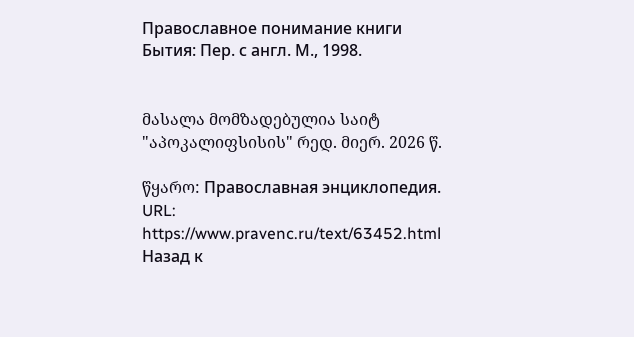Православное понимание книги Бытия: Пер. с англ. М., 1998.


მასალა მომზადებულია საიტ "აპოკალიფსისის" რედ. მიერ. 2026 წ.

წყარო: Православная энциклопедия. URL: https://www.pravenc.ru/text/63452.html
Назад к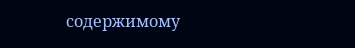содержимому